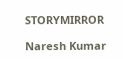STORYMIRROR

Naresh Kumar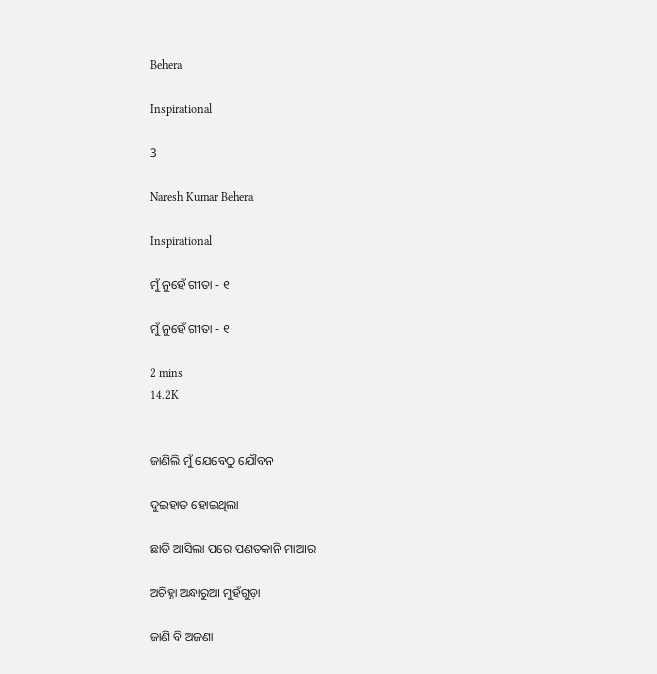Behera

Inspirational

3

Naresh Kumar Behera

Inspirational

ମୁଁ ନୁହେଁ ଗୀତା - ୧

ମୁଁ ନୁହେଁ ଗୀତା - ୧

2 mins
14.2K


ଜାଣିଲି ମୁଁ ଯେବେଠୁ ଯୌବନ

ଦୁଇହାତ ହୋଇଥିଲା

ଛାଡି ଆସିଲା ପରେ ପଣତକାନି ମାଆର

ଅଚିହ୍ନା ଅନ୍ଧାରୁଆ ମୁହଁଗୁଡ଼ା

ଜାଣି ବି ଅଜଣା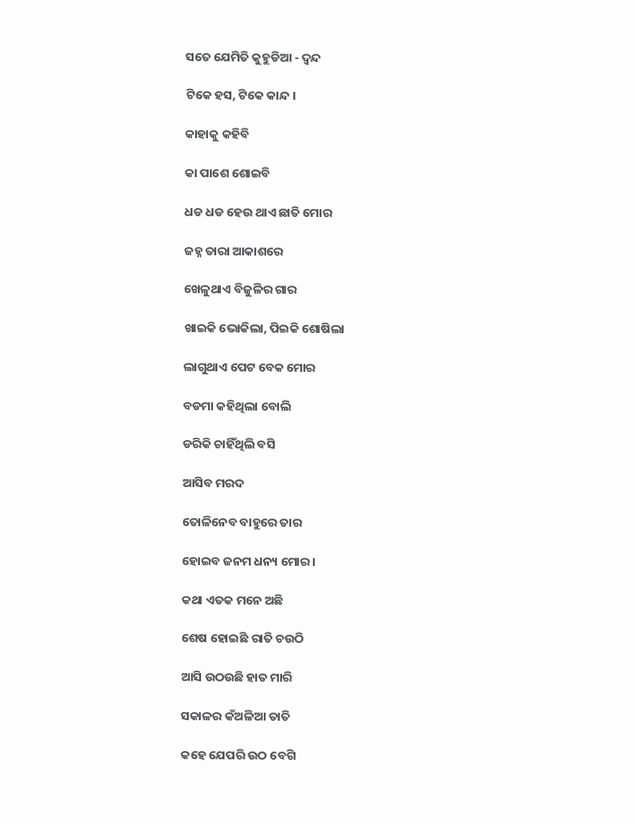ସତେ ଯେମିତି କୁହୁଡିଆ - ଦ୍ଵନ୍ଦ

ଟିକେ ହସ, ଟିକେ କାନ୍ଦ ।

କାହାକୁ କହିବି

କା ପାଶେ ଶୋଇବି

ଧଡ ଧଡ ହେଉ ଥାଏ ଛାତି ମୋର

ଜହ୍ନ ତାରା ଆକାଶରେ

ଖେଳୁଥାଏ ବିଜୁଳିର ଗାର

ଖାଇକି ଭୋକିଲା, ପିଇକି ଶୋଷିଲା

ଲାଗୁଥାଏ ପେଟ ବେକ ମୋର

ବଡମା କହିଥିଲା ବୋଲି

ଡରିକି ଚାହିଁଥିଲି ବସି

ଆସିବ ମରଦ

ତୋଳିନେବ ବାହୁରେ ତାର

ହୋଇବ ଜନମ ଧନ୍ୟ ମୋର ।

କଥା ଏତକ ମନେ ଅଛି

ଶେଷ ହୋଇଛି ରାତି ଚଉଠି

ଆସି ଉଠଉଛି ହାତ ମାରି

ସକାଳର କଁଅଳିଆ ତାତି

କହେ ଯେପରି ଉଠ ବେଗି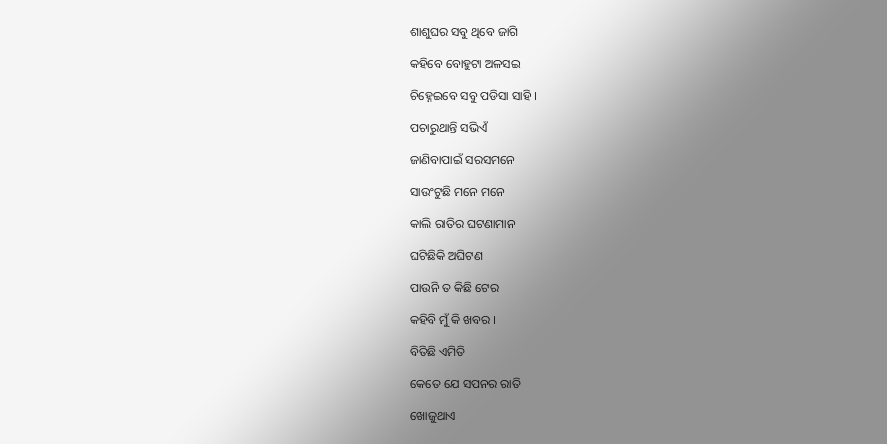ଶାଶୁଘର ସବୁ ଥିବେ ଜାଗି

କହିବେ ବୋହୁଟା ଅଳସଇ

ଚିହ୍ନେଇବେ ସବୁ ପଡିସା ସାହି ।

ପଚାରୁଥାନ୍ତି ସଭିଏଁ

ଜାଣିବାପାଇଁ ସରସମନେ

ସାଉଂଟୁଛି ମନେ ମନେ

କାଲି ରାତିର ଘଟଣାମାନ

ଘଟିଛିକି ଅଘିଟଣ

ପାଉନି ତ କିଛି ଟେର

କହିବି ମୁଁ କି ଖବର ।

ବିତିଛି ଏମିତି

କେତେ ଯେ ସପନର ରାତି

ଖୋଜୁଥାଏ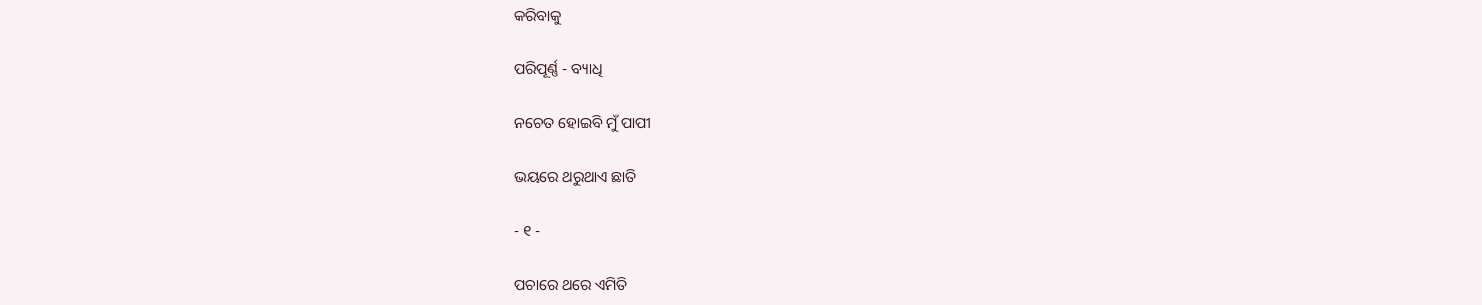କରିବାକୁ

ପରିପୂର୍ଣ୍ଣ - ବ୍ୟାଧି

ନଚେତ ହୋଇବି ମୁଁ ପାପୀ

ଭୟରେ ଥରୁଥାଏ ଛାତି

- ୧ -

ପଚାରେ ଥରେ ଏମିତି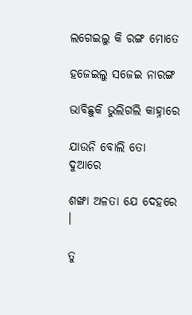ଲଗେଇଲୁ କି ରଙ୍ଗ ମୋତେ

ହଜେଇଲୁ ସଜେଇ ନାରଙ୍ଗ

ଭାବିଛୁକି ଭୁଲିଗଲି କାହ୍ନାରେ

ଯାଉନି ବୋଲି ତୋ ଦୁଆରେ

ଶଙ୍ଖା ଅଳତା ଯେ ଦେହରେ ।

ତୁ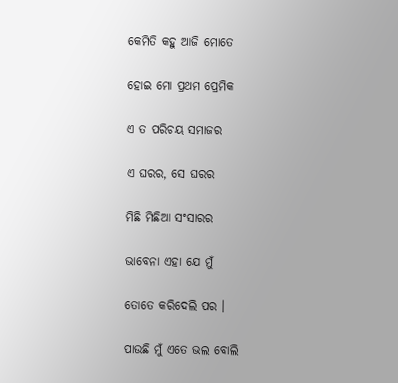କେମିତି କହୁ ଆଜି ମୋତେ

ହୋଇ ମୋ ପ୍ରଥମ ପ୍ରେମିକ

ଏ ତ ପରିଚୟ ସମାଜର

ଏ ଘରର, ସେ ଘରର

ମିଛି ମିଛିଆ ସଂସାରର

ଭାବେନା ଏହା ଯେ ମୁଁ

ତୋତେ କରିଦେଲି ପର ।

ପାଉଛି ମୁଁ ଏତେ ଭଲ ବୋଲି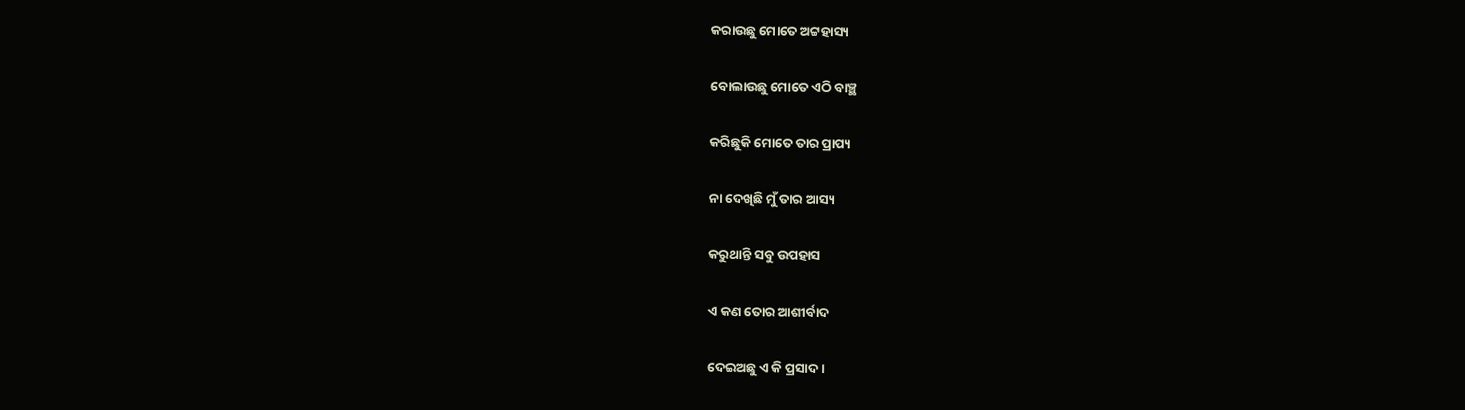କରାଉଛୁ ମୋତେ ଅଟ୍ଟହାସ୍ୟ

ବୋଲାଉଛୁ ମୋତେ ଏଠି ବାଞ୍ଛ

କରିଛୁକି ମୋତେ ତାର ପ୍ରାପ୍ୟ

ନା ଦେଖିଛି ମୁଁ ତାର ଆସ୍ୟ

କରୁଥାନ୍ତି ସବୁ ଉପହାସ

ଏ କଣ ତୋର ଆଶୀର୍ବାଦ

ଦେଇଅଛୁ ଏ କି ପ୍ରସାଦ ।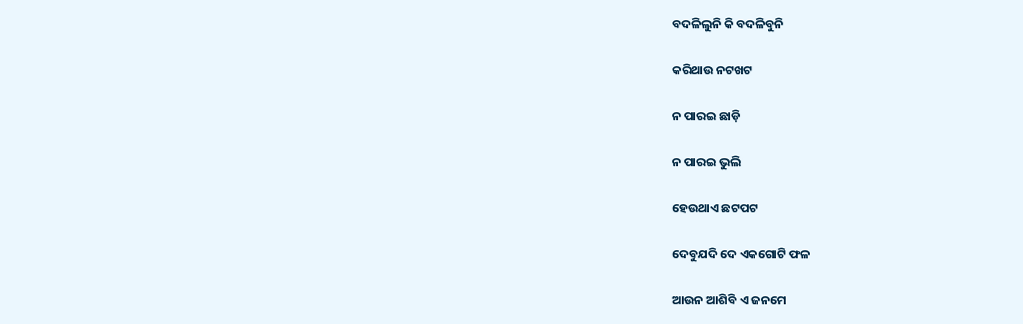ବଦଳିଲୁନି କି ବଦଳିବୁନି

କରିଥାଉ ନଟଖଟ

ନ ପାରଇ ଛାଡ଼ି

ନ ପାରଇ ଭୁଲି

ହେଉଥାଏ ଛଟପଟ

ଦେବୁଯଦି ଦେ ଏକଗୋଟି ଫଳ

ଆଉନ ଆଶିବି ଏ ଜନମେ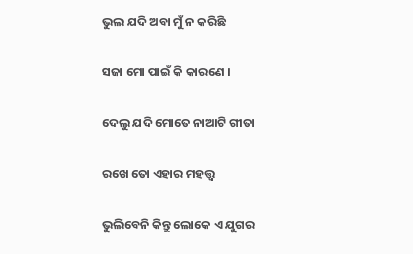ଭୁଲ ଯଦି ଅବା ମୁଁ ନ କରିଛି

ସଜା ମୋ ପାଇଁ କି କାରଣେ ।

ଦେଲୁ ଯଦି ମୋତେ ନାଆଟି ଗୀତା

ରଖେ ତୋ ଏହାର ମହତ୍ତ୍ଵ

ଭୁଲିବେନି କିନ୍ତୁ ଲୋକେ ଏ ଯୁଗର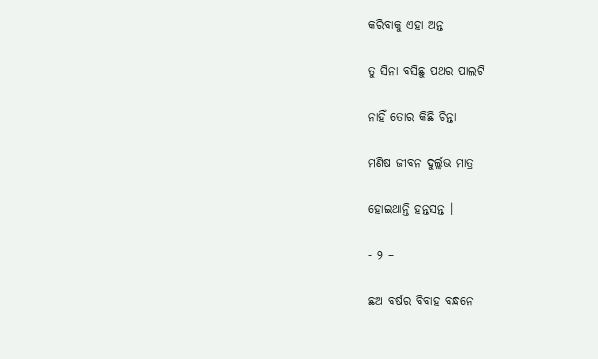କରିବାକୁ ଏହା ଅନ୍ତ

ତୁ ସିନା ବସିଛୁ ପଥର ପାଲଟି

ନାହିଁ ତୋର କିଛି ଚିନ୍ତା

ମଣିଷ ଜୀବନ ଦୁର୍ଲ୍ଲଭ ମାତ୍ର

ହୋଇଥାନ୍ତି ହନ୍ତସନ୍ତ ।

- ୨ –

ଛଅ ବର୍ଷର ବିବାହ ବନ୍ଧନେ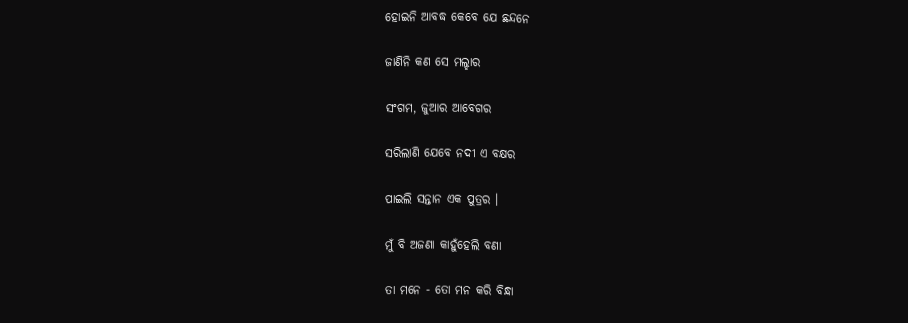ହୋଇନି ଆବଦ୍ଧ କେବେ ଯେ ଛନ୍ଦନେ

ଜାଣିନି କଣ ସେ ମଲ୍ହାର

ସଂଗମ, ଜୁଆର ଆବେଗର

ସରିଲାଣି ଯେବେ ନଦୀ ଏ ବକ୍ଷର

ପାଇଲି ସନ୍ତାନ ଏକ ପୁତ୍ରର ।

ମୁଁ ବି ଅଜଣା କାହୁଁହେଲି ବଣା

ତା ମନେ - ତୋ ମନ କରି ବିନ୍ଧା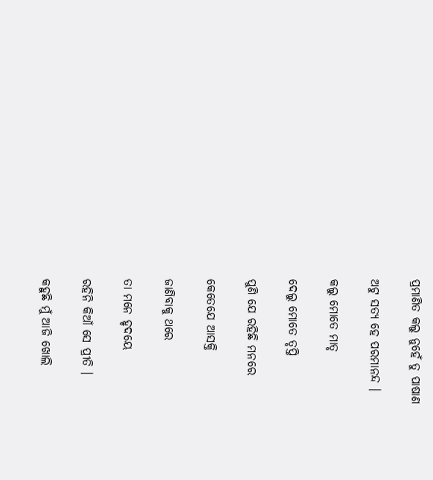ପ୍ରମାଣିତ କଲୁ ନୁହେଁ ତୁ ପାଷାଣ

ଅଟୁ ସତ୍ୟ ହେ ପରମାନନ୍ଦ ।

କଲୁ ମୋତେ ମାତୃ

ଦେଲୁ ମୋତେ ତୃପ୍ତି

ପୁଣି ଯେ ରହିଛି ମନରେ

କେତେଯେ ଆସକ୍ତି

ଜାଣିବାକୁ ଥରେ

ତା ମନେ ହୃଦୟେ

ରହିନି କିଆଁ ସେ ପ୍ରୀତି ।

କହୁଛି ମୁଁ ଆଜି ଖୋଲି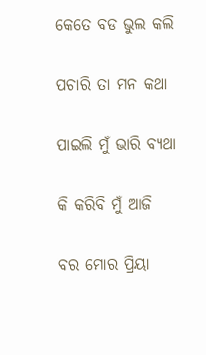କେତେ ବଡ ଭୁଲ କଲି

ପଚାରି ତା ମନ କଥା

ପାଇଲି ମୁଁ ଭାରି ବ୍ୟଥା

କି କରିବି ମୁଁ ଆଜି

ବର ମୋର ପ୍ରିୟା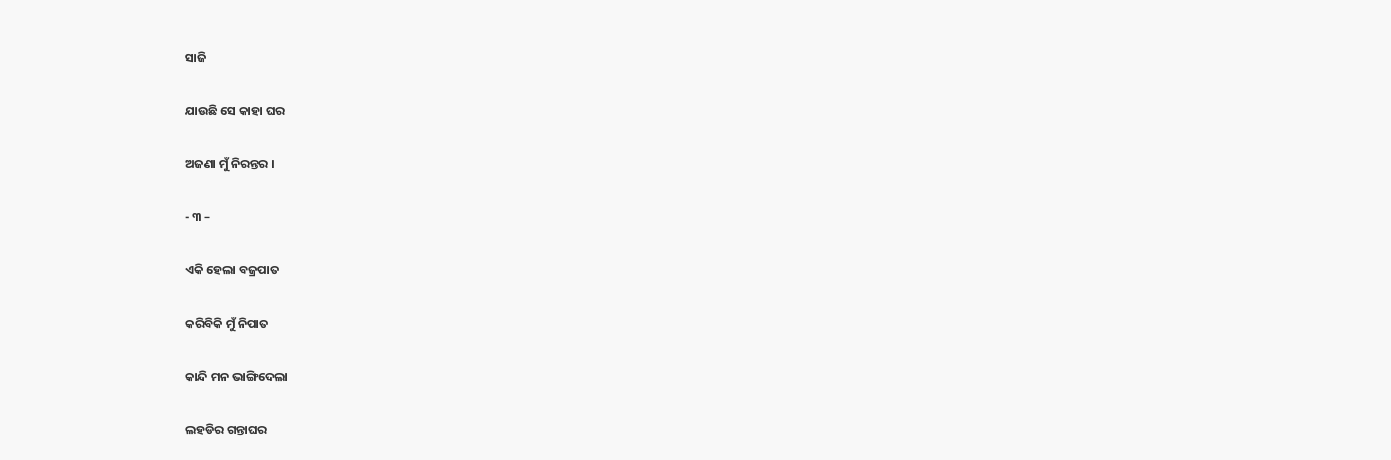ସାଜି

ଯାଉଛି ସେ କାହା ଘର

ଅଜଣା ମୁଁ ନିରନ୍ତର ।

- ୩ –

ଏକି ହେଲା ବଜ୍ରପାତ

କରିବିକି ମୁଁ ନିପାତ

କାନ୍ଦି ମନ ଭାଙ୍ଗିଦେଲା

ଲହଡିର ଗନ୍ତାଘର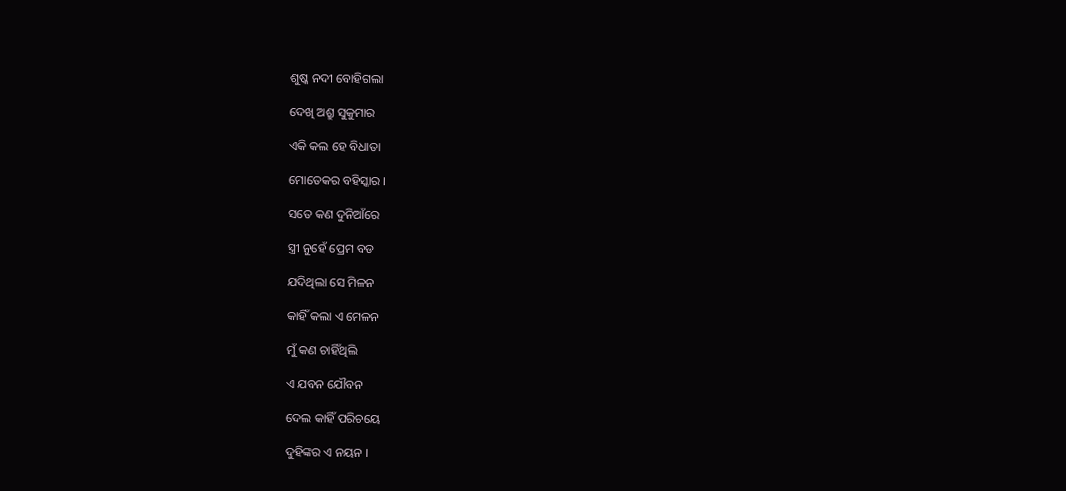ଶୁଷ୍କ ନଦୀ ବୋହିଗଲା

ଦେଖି ଅଶ୍ରୁ ସୁକୁମାର

ଏକି କଲ ହେ ବିଧାତା

ମୋତେକର ବହିସ୍କାର ।

ସତେ କଣ ଦୁନିଆଁରେ

ସ୍ତ୍ରୀ ନୁହେଁ ପ୍ରେମ ବଡ

ଯଦିଥିଲା ସେ ମିଳନ

କାହିଁ କଲା ଏ ମେଳନ

ମୁଁ କଣ ଚାହିଁଥିଲି

ଏ ଯବନ ଯୌବନ

ଦେଲ କାହିଁ ପରିଚୟେ

ଦୁହିଙ୍କର ଏ ନୟନ ।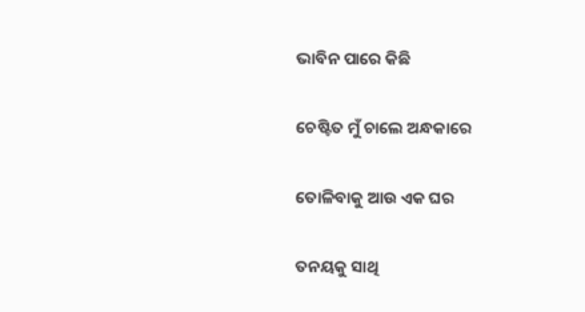ଭାବିନ ପାରେ କିଛି

ଚେଷ୍ଟିତ ମୁଁ ଚାଲେ ଅନ୍ଧକାରେ

ତୋଳିବାକୁ ଆଉ ଏକ ଘର

ତନୟକୁ ସାଥି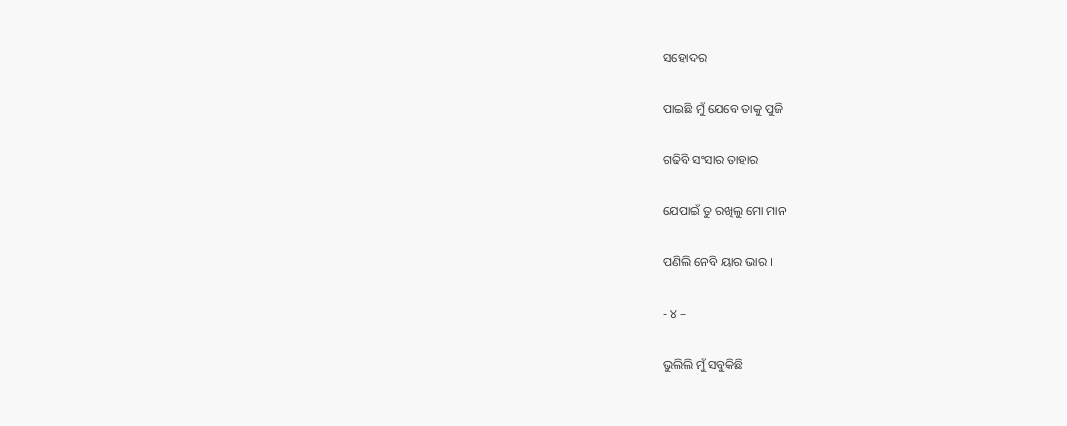ସହୋଦର

ପାଇଛି ମୁଁ ଯେବେ ତାକୁ ପୁଜି

ଗଢିବି ସଂସାର ତାହାର

ଯେପାଇଁ ତୁ ରଖିଲୁ ମୋ ମାନ

ପଣିଲି ନେବି ୟାର ଭାର ।

- ୪ –

ଭୁଲିଲି ମୁଁ ସବୁକିଛି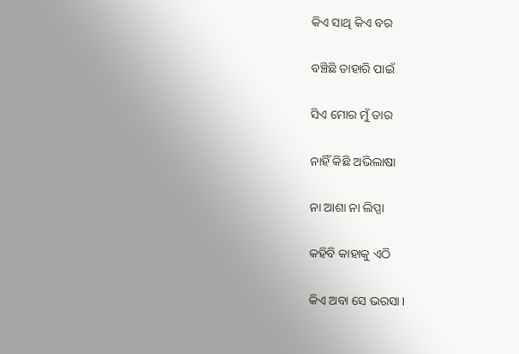କିଏ ସାଥି କିଏ ବର

ବଞ୍ଚିଛି ତାହାରି ପାଇଁ

ସିଏ ମୋର ମୁଁ ତାର

ନାହିଁ କିଛି ଅଭିଲାଷା

ନା ଆଶା ନା ଲିପ୍ସା

କହିବି କାହାକୁ ଏଠି

କିଏ ଅବା ସେ ଭରସା ।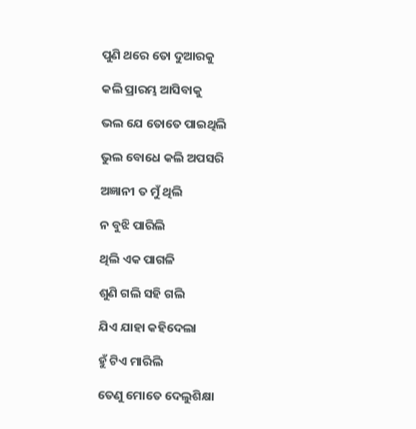ପୁଣି ଥରେ ତୋ ଦୁଆରକୁ

କଲି ପ୍ରାରମ୍ଭ ଆସିବାକୁ

ଭଲ ଯେ ତୋତେ ପାଇଥିଲି

ଭୁଲ ବୋଧେ କଲି ଅପସରି

ଅଜ୍ଞାନୀ ତ ମୁଁ ଥିଲି

ନ ବୁଝି ପାରିଲି

ଥିଲି ଏକ ପାଗଳି

ଶୁଣି ଗଲି ସହି ଗଲି

ଯିଏ ଯାହା କହିଦେଲା

ହୁଁ ଟିଏ ମାରିଲି

ତେଣୁ ମୋତେ ଦେଲୁଶିକ୍ଷା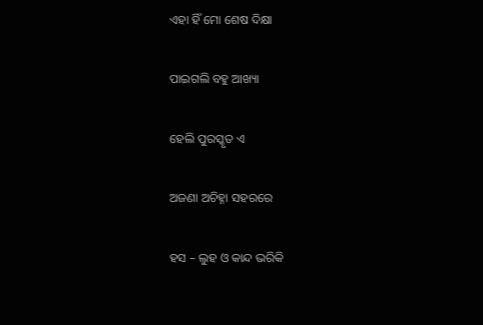ଏହା ହିଁ ମୋ ଶେଷ ଦିକ୍ଷା

ପାଇଗଲି ବହୁ ଆଖ୍ୟା

ହେଲି ପୁରସ୍କୃତ ଏ

ଅଜଣା ଅଚିହ୍ନା ସହରରେ

ହସ – ଲୁହ ଓ କାନ୍ଦ ଭରିକି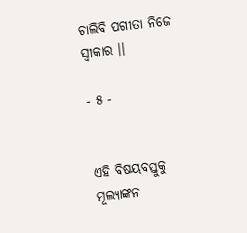ଚାଲିବି ପଗୀତା ନିଜେ ସ୍ଵୀକାର ।।

- ୫ -


ଏହି ବିଷୟବସ୍ତୁକୁ ମୂଲ୍ୟାଙ୍କନ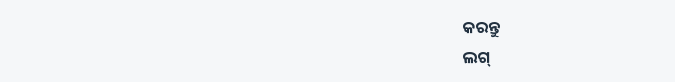କରନ୍ତୁ
ଲଗ୍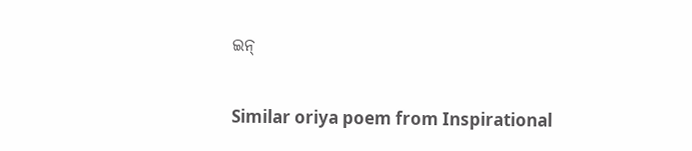ଇନ୍

Similar oriya poem from Inspirational